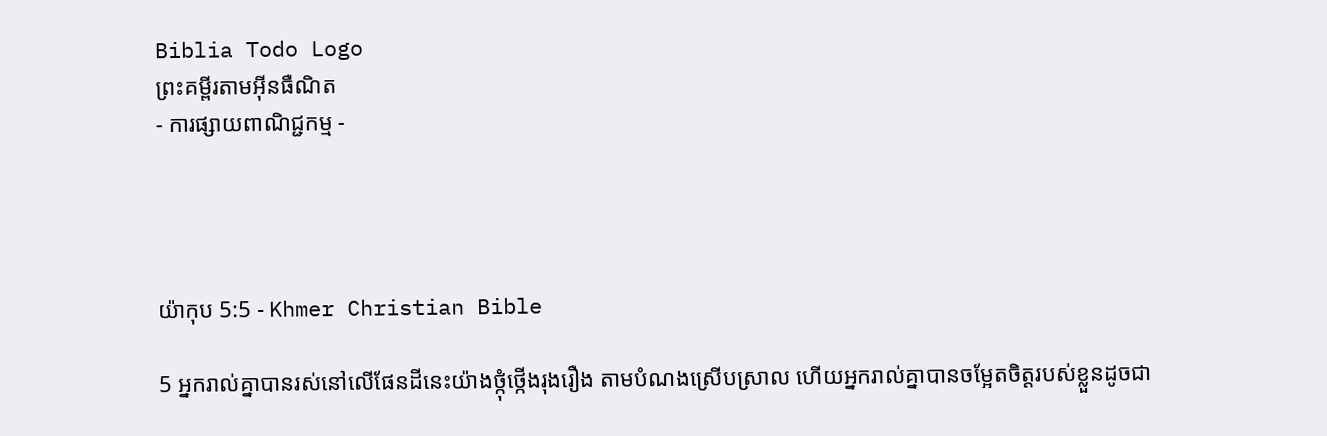Biblia Todo Logo
ព្រះគម្ពីរតាមអ៊ីនធឺណិត
- ការផ្សាយពាណិជ្ជកម្ម -




យ៉ាកុប 5:5 - Khmer Christian Bible

5 អ្នករាល់គ្នាបានរស់នៅលើផែនដីនេះយ៉ាងថ្កុំថ្កើងរុងរឿង តាមបំណងស្រើបស្រាល ហើយអ្នករាល់គ្នាបានចម្អែតចិត្ដរបស់ខ្លួនដូចជា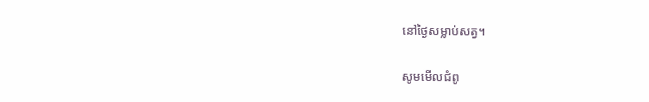នៅថ្ងៃសម្លាប់សត្វ។

សូមមើលជំពូ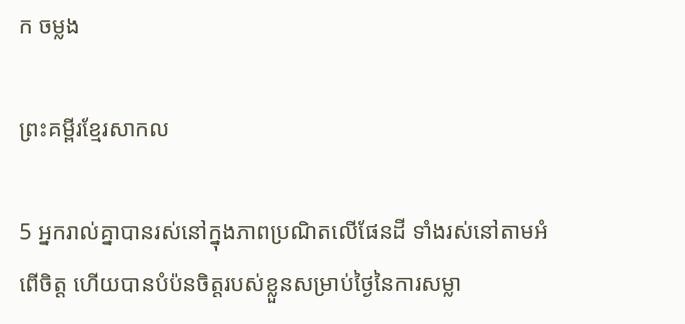ក ចម្លង

ព្រះគម្ពីរខ្មែរសាកល

5 អ្នករាល់គ្នាបានរស់នៅក្នុងភាពប្រណិតលើផែនដី ទាំងរស់នៅតាមអំពើចិត្ត ហើយបានបំប៉នចិត្តរបស់ខ្លួនសម្រាប់ថ្ងៃនៃការសម្លា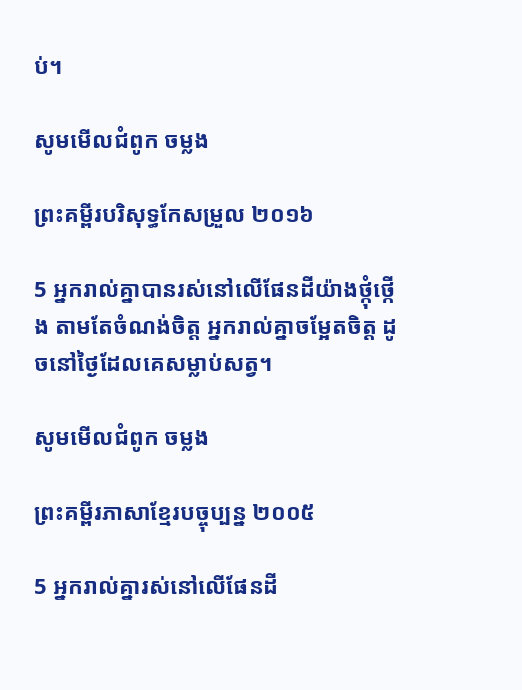ប់។

សូមមើលជំពូក ចម្លង

ព្រះគម្ពីរបរិសុទ្ធកែសម្រួល ២០១៦

5 អ្នករាល់គ្នាបានរស់នៅលើផែនដីយ៉ាងថ្កុំថ្កើង តាមតែចំណង់ចិត្ត អ្នករាល់គ្នាចម្អែតចិត្ត ដូចនៅថ្ងៃដែលគេសម្លាប់សត្វ។

សូមមើលជំពូក ចម្លង

ព្រះគម្ពីរភាសាខ្មែរបច្ចុប្បន្ន ២០០៥

5 អ្នករាល់គ្នារស់នៅលើផែនដី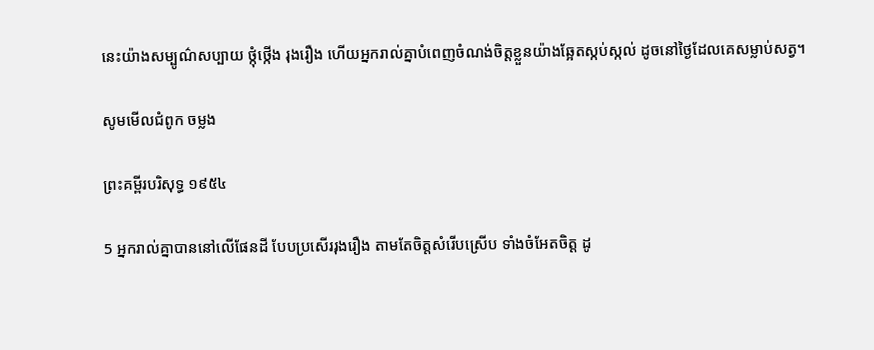នេះយ៉ាងសម្បូណ៌សប្បាយ ថ្កុំ‌ថ្កើង រុងរឿង ហើយអ្នករាល់គ្នាបំពេញចំណង់ចិត្តខ្លួនយ៉ាងឆ្អែតស្កប់ស្កល់ ដូចនៅថ្ងៃដែលគេសម្លាប់សត្វ។

សូមមើលជំពូក ចម្លង

ព្រះគម្ពីរបរិសុទ្ធ ១៩៥៤

5 អ្នករាល់គ្នាបាននៅលើផែនដី បែបប្រសើររុងរឿង តាមតែចិត្តសំរើបស្រើប ទាំងចំអែតចិត្ត ដូ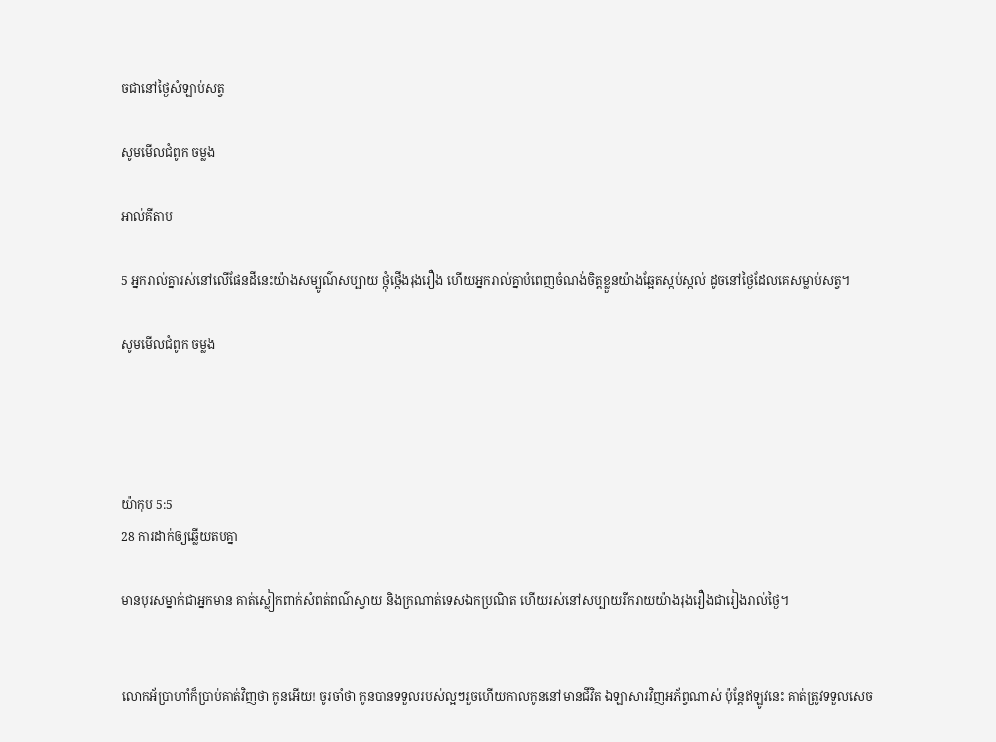ចជានៅថ្ងៃសំឡាប់សត្វ

សូមមើលជំពូក ចម្លង

អាល់គីតាប

5 អ្នករាល់គ្នារស់នៅលើផែនដីនេះយ៉ាងសម្បូណ៌សប្បាយ ថ្កុំ‌ថ្កើងរុង‌រឿង ហើយអ្នករាល់គ្នាបំពេញចំណង់ចិត្ដខ្លួនយ៉ាងឆ្អែតស្កប់ស្កល់ ដូចនៅថ្ងៃដែលគេសម្លាប់សត្វ។

សូមមើលជំពូក ចម្លង




យ៉ាកុប 5:5
28 ការដាក់ឲ្យឆ្លើយតបគ្នា

មានបុរសម្នាក់ជាអ្នកមាន គាត់ស្លៀកពាក់សំពត់ពណ៌ស្វាយ និងក្រណាត់ទេសឯកប្រណិត ហើយរស់នៅសប្បាយរីករាយយ៉ាងរុងរឿងជារៀងរាល់ថ្ងៃ។


លោកអ័ប្រាហាំក៏ប្រាប់គាត់វិញថា កូនអើយ! ចូរចាំថា កូនបានទទួលរបស់ល្អៗរួចហើយកាលកូននៅមានជីវិត ឯឡាសារវិញអភ័ព្វណាស់ ប៉ុន្ដែឥឡូវនេះ គាត់ត្រូវទទួលសេច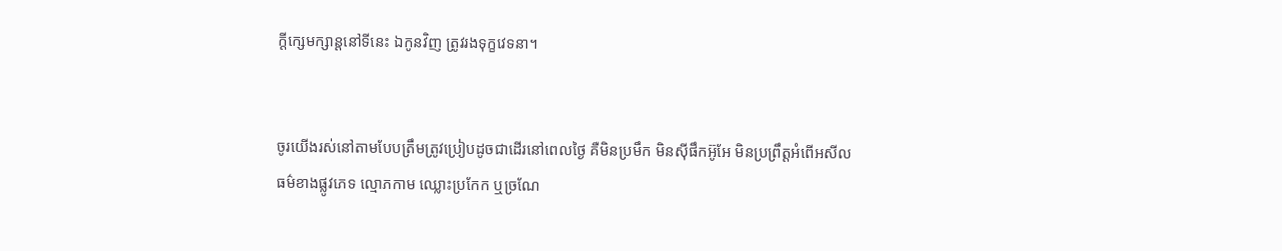ក្ដីក្សេមក្សាន្ដនៅទីនេះ ឯកូនវិញ ត្រូវរងទុក្ខវេទនា។


ចូរយើងរស់នៅតាមបែបត្រឹមត្រូវប្រៀបដូចជាដើរនៅពេលថ្ងៃ គឺមិនប្រមឹក មិនស៊ីផឹកអ៊ូអែ មិនប្រព្រឹត្ដអំពើអសីលធម៌ខាងផ្លូវភេទ ល្មោភកាម ឈ្លោះប្រកែក ឬច្រណែ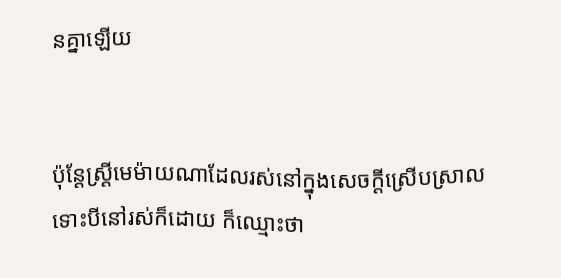នគ្នាឡើយ


ប៉ុន្ដែស្រ្ដីមេម៉ាយណាដែលរស់នៅក្នុងសេចក្ដីស្រើបស្រាល ទោះបីនៅរស់ក៏ដោយ ក៏ឈ្មោះថា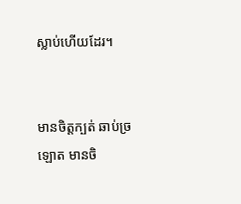ស្លាប់ហើយដែរ។


មានចិត្តក្បត់ ឆាប់ច្រឡោត មានចិ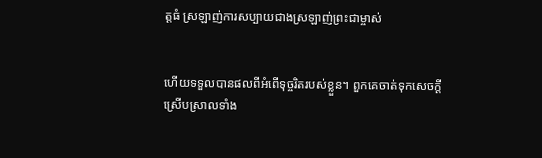ត្តធំ ស្រឡាញ់ការសប្បាយជាងស្រឡាញ់ព្រះជាម្ចាស់


ហើយទទួលបានផលពីអំពើទុច្ចរិតរបស់ខ្លួន។ ពួកគេចាត់ទុកសេចក្ដីស្រើបស្រាលទាំង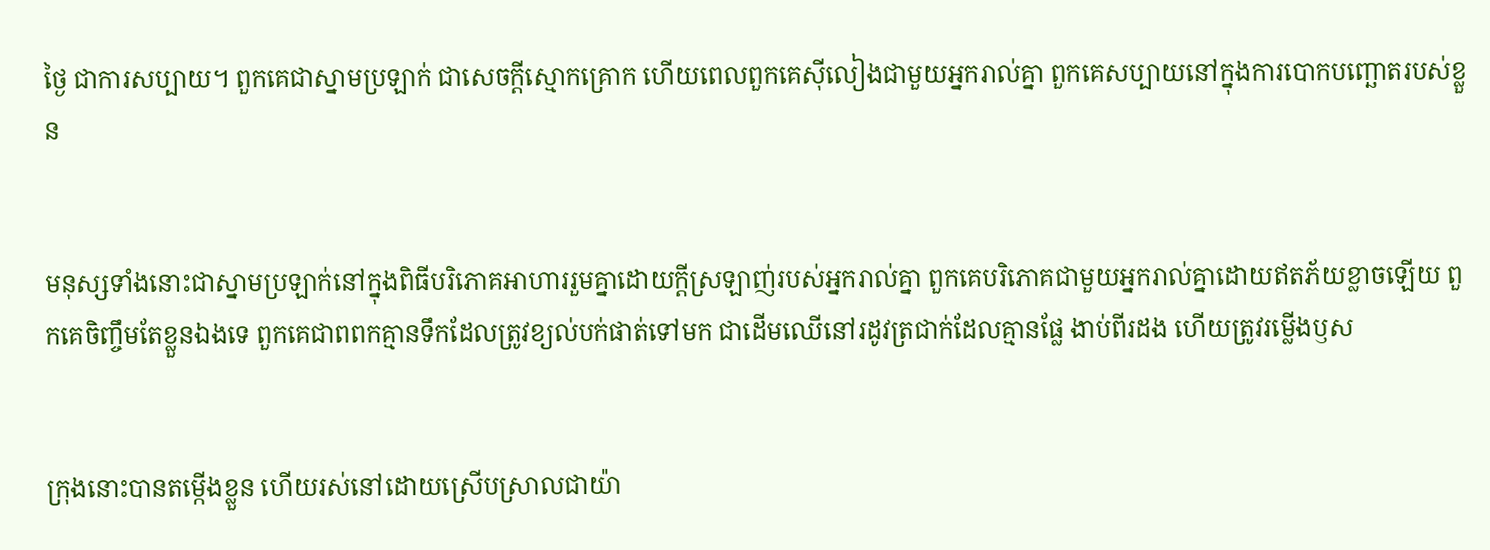ថ្ងៃ ជាការសប្បាយ។ ពួកគេជាស្នាមប្រឡាក់ ជាសេចក្ដីស្មោកគ្រោក ហើយពេលពួកគេស៊ីលៀងជាមួយអ្នករាល់គ្នា ពួកគេសប្បាយនៅក្នុងការបោកបញ្ឆោតរបស់ខ្លួន


មនុស្សទាំងនោះជាស្នាមប្រឡាក់នៅក្នុងពិធីបរិភោគអាហាររួមគ្នាដោយក្ដីស្រឡាញ់របស់អ្នករាល់គ្នា ពួកគេបរិភោគជាមួយអ្នករាល់គ្នាដោយឥតភ័យខ្លាចឡើយ ពួកគេចិញ្ចឹមតែខ្លួនឯងទេ ពួកគេជាពពកគ្មានទឹកដែលត្រូវខ្យល់បក់ផាត់ទៅមក ជាដើមឈើនៅរដូវត្រជាក់ដែលគ្មានផ្លែ ងាប់ពីរដង ហើយត្រូវរម្លើងឫស


ក្រុងនោះបានតម្កើងខ្លួន ហើយរស់នៅដោយស្រើបស្រាលជាយ៉ា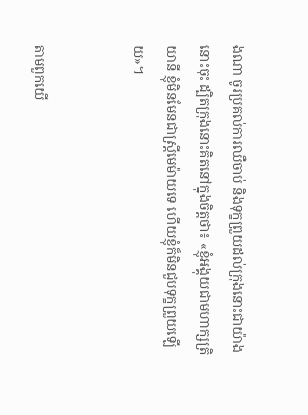ងណា ចូរប្រគល់ការឈឺចាប់ និងទុក្ខព្រួយដល់ក្រុងនោះជាយ៉ាងនោះចុះ ដ្បិតក្រុងនោះគិតនៅក្នុងចិត្ដថា៖ «ខ្ញុំអង្គុយជាមហាក្សត្រិយានី ខ្ញុំមិនមែនជាស្រ្ដីមេម៉ាយទេ ហើយខ្ញុំក៏មិនជួបទុក្ខព្រួយឡើយ»។


តាមពួកយើ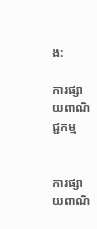ង:

ការផ្សាយពាណិជ្ជកម្ម


ការផ្សាយពាណិ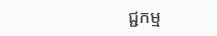ជ្ជកម្ម